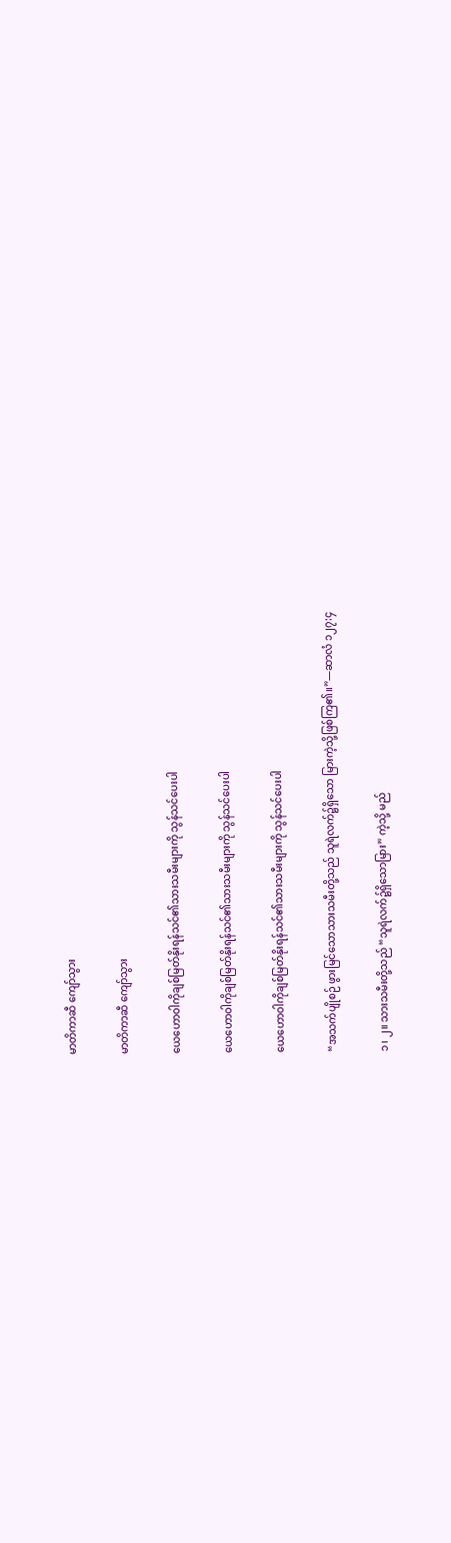မာတိကာဆီ ကျော်သွား

မာတိကာဆီ ကျော်သွား

ယေဟောဝါကိုချစ်မြတ်နိုးရန်သင်၏သားသမီးများကို သွန်သင်ပေးပါ

ယေဟောဝါကိုချစ်မြတ်နိုးရန်သင်၏သားသမီးများကို သွန်သင်ပေးပါ

ယေဟောဝါကိုချစ်မြတ်နိုးရန်သင်၏သားသမီးများကို သွန်သင်ပေးပါ

“အသက်ပျိုစဉ် ဖွားမြင်သောသားသမီးတို့သည် သူရဲလက်၌ရှိသော မြားကဲ့သို့ဖြစ်ကြ၏။”—ဆာလံ ၁၂၇:၄

၁၊ ၂။ သားသမီးတို့သည် “သူရဲလက်၌ရှိသောမြား” ကဲ့သို့ မည်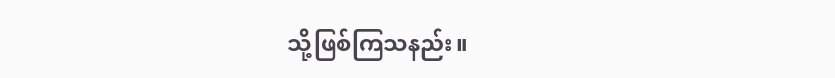သို့ဖြစ်ကြသနည်း။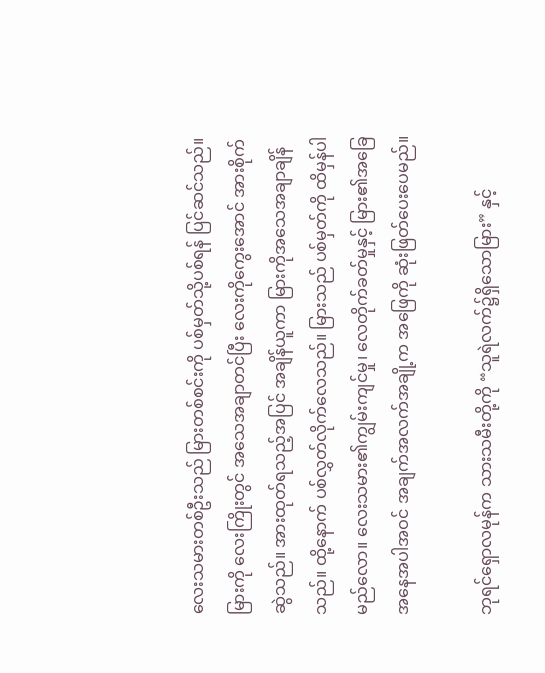လေးသမားတစ်ဦးသည် မြားတစ်စင်းကို ပစ်မှတ်သို့ပစ်ရန် ပြင်ဆင်သည်။ မြားကို လေးကြိုးတွင် အသေအချာတင်ပြီး လေးကိုကွေးအောင် အားစိုက်ဆွဲသည်။ အားထုတ်ရသည့်အပြင် အချိန်ယူကာ မြားကိုအသေအချာချိန်သည်။ ထို့နောက် ပစ်လွှတ်လိုက်လေသည်။ မြားသည် ပစ်မှတ်ကို ထိမှန်ပါမည်လော။ လေးသမား၏ကျွမ်းကျင်မှု၊ လေတိုက်ခတ်မှုနှင့် မြား၏အခြေအနေအပါအဝင် အချက်အလက်အချို့က အဖြေကို ဆုံးဖြတ်ပေးပေမည်။

ဘုရင်ရှောလမုန်က သားသမီးတို့ကို “သူရဲလက်၌ရှိသောမြား” နှင့်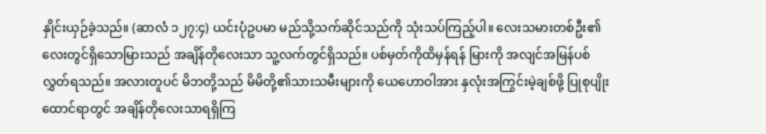နှိုင်းယှဉ်ခဲ့သည်။ (ဆာလံ ၁၂၇:၄) ယင်းပုံဥပမာ မည်သို့သက်ဆိုင်သည်ကို သုံးသပ်ကြည့်ပါ။ လေးသမားတစ်ဦး၏ လေးတွင်ရှိသောမြားသည် အချိန်တိုလေးသာ သူ့လက်တွင်ရှိသည်။ ပစ်မှတ်ကိုထိမှန်ရန် မြားကို အလျင်အမြန်ပစ်လွှတ်ရသည်။ အလားတူပင် မိဘတို့သည် မိမိတို့၏သားသမီးများကို ယေဟောဝါအား နှလုံးအကြွင်းမဲ့ချစ်ဖို့ ပြုစုပျိုးထောင်ရာတွင် အချိန်တိုလေးသာရရှိကြ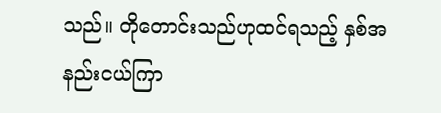သည်။ တိုတောင်းသည်ဟုထင်ရသည့် နှစ်အနည်းငယ်ကြာ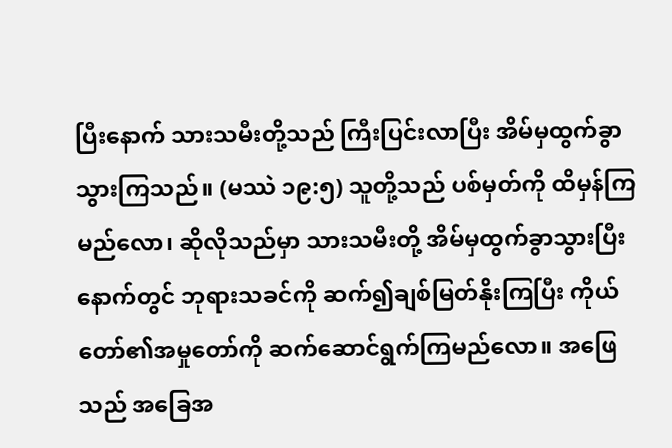ပြီးနောက် သားသမီးတို့သည် ကြီးပြင်းလာပြီး အိမ်မှထွက်ခွာသွားကြသည်။ (မဿဲ ၁၉:၅) သူတို့သည် ပစ်မှတ်ကို ထိမှန်ကြမည်လော၊ ဆိုလိုသည်မှာ သားသမီးတို့ အိမ်မှထွက်ခွာသွားပြီးနောက်တွင် ဘုရားသခင်ကို ဆက်၍ချစ်မြတ်နိုးကြပြီး ကိုယ်တော်၏အမှုတော်ကို ဆက်ဆောင်ရွက်ကြမည်လော။ အဖြေသည် အခြေအ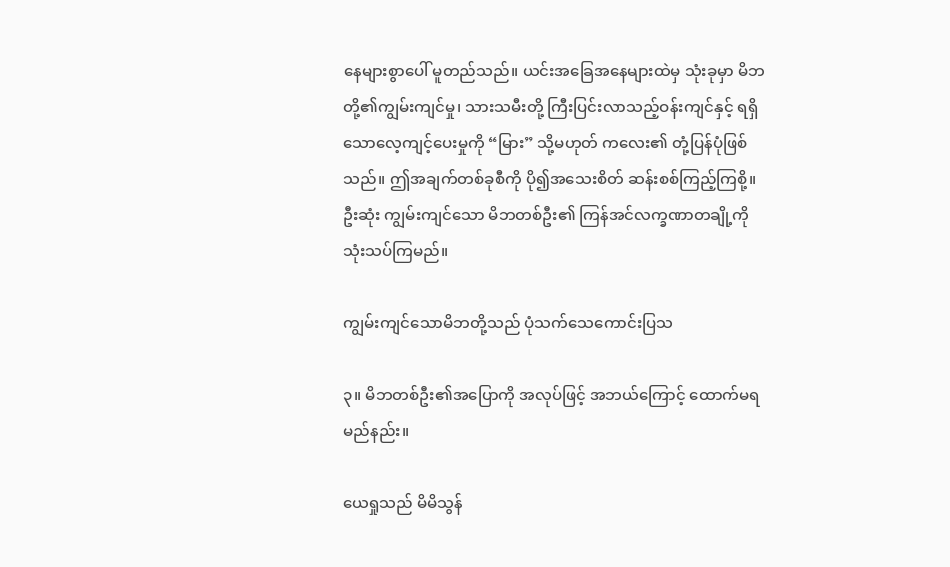နေများစွာပေါ် မူတည်သည်။ ယင်းအခြေအနေများထဲမှ သုံးခုမှာ မိဘတို့၏ကျွမ်းကျင်မှု၊ သားသမီးတို့ ကြီးပြင်းလာသည့်ဝန်းကျင်နှင့် ရရှိသောလေ့ကျင့်ပေးမှုကို “မြား” သို့မဟုတ် ကလေး၏ တုံ့ပြန်ပုံဖြစ်သည်။ ဤအချက်တစ်ခုစီကို ပို၍အသေးစိတ် ဆန်းစစ်ကြည့်ကြစို့။ ဦးဆုံး ကျွမ်းကျင်သော မိဘတစ်ဦး၏ ကြန်အင်လက္ခဏာတချို့ကို သုံးသပ်ကြမည်။

ကျွမ်းကျင်သောမိဘတို့သည် ပုံသက်သေကောင်းပြသ

၃။ မိဘတစ်ဦး၏အပြောကို အလုပ်ဖြင့် အဘယ်ကြောင့် ထောက်မရမည်နည်း။

ယေရှုသည် မိမိသွန်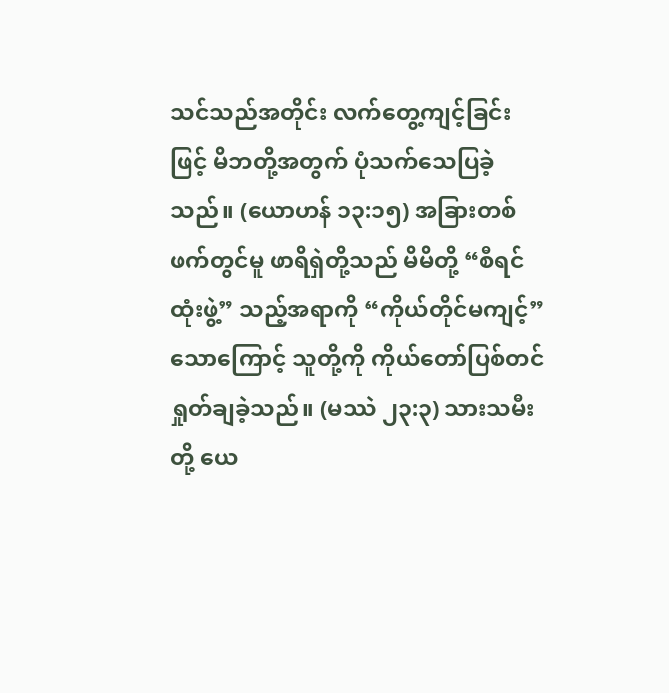သင်သည်အတိုင်း လက်တွေ့ကျင့်ခြင်းဖြင့် မိဘတို့အတွက် ပုံသက်သေပြခဲ့သည်။ (ယောဟန် ၁၃:၁၅) အခြားတစ်ဖက်တွင်မူ ဖာရိရှဲတို့သည် မိမိတို့ “စီရင်ထုံးဖွဲ့” သည့်အရာကို “ကိုယ်တိုင်မကျင့်” သောကြောင့် သူတို့ကို ကိုယ်တော်ပြစ်တင်ရှုတ်ချခဲ့သည်။ (မဿဲ ၂၃:၃) သားသမီးတို့ ယေ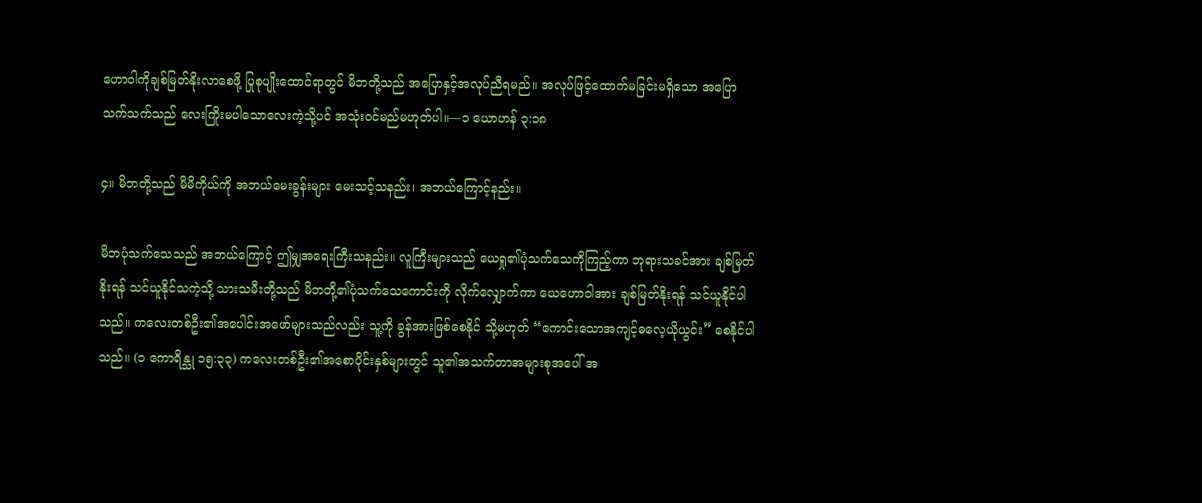ဟောဝါကိုချစ်မြတ်နိုးလာစေဖို့ ပြုစုပျိုးထောင်ရာတွင် မိဘတို့သည် အပြောနှင့်အလုပ်ညီရမည်။ အလုပ်ဖြင့်ထောက်မခြင်းမရှိသော အပြောသက်သက်သည် လေးကြိုးမပါသောလေးကဲ့သို့ပင် အသုံးဝင်မည်မဟုတ်ပါ။—၁ ယောဟန် ၃:၁၈

၄။ မိဘတို့သည် မိမိကိုယ်ကို အဘယ်မေးခွန်းများ မေးသင့်သနည်း၊ အဘယ်ကြောင့်နည်း။

မိဘပုံသက်သေသည် အဘယ်ကြောင့် ဤမျှအရေးကြီးသနည်း။ လူကြီးများသည် ယေရှု၏ပုံသက်သေကိုကြည့်ကာ ဘုရားသခင်အား ချစ်မြတ်နိုးရန် သင်ယူနိုင်သကဲ့သို့ သားသမီးတို့သည် မိဘတို့၏ပုံသက်သေကောင်းကို လိုက်လျှောက်ကာ ယေဟောဝါအား ချစ်မြတ်နိုးရန် သင်ယူနိုင်ပါသည်။ ကလေးတစ်ဦး၏အပေါင်းအဖော်များသည်လည်း သူ့ကို ခွန်အားဖြစ်စေနိုင် သို့မဟုတ် “ကောင်းသောအကျင့်ဓလေ့ယိုယွင်း” စေနိုင်ပါသည်။ (၁ ကောရိန္သု ၁၅:၃၃) ကလေးတစ်ဦး၏အစောပိုင်းနှစ်များတွင် သူ၏အသက်တာအများစုအပေါ် အ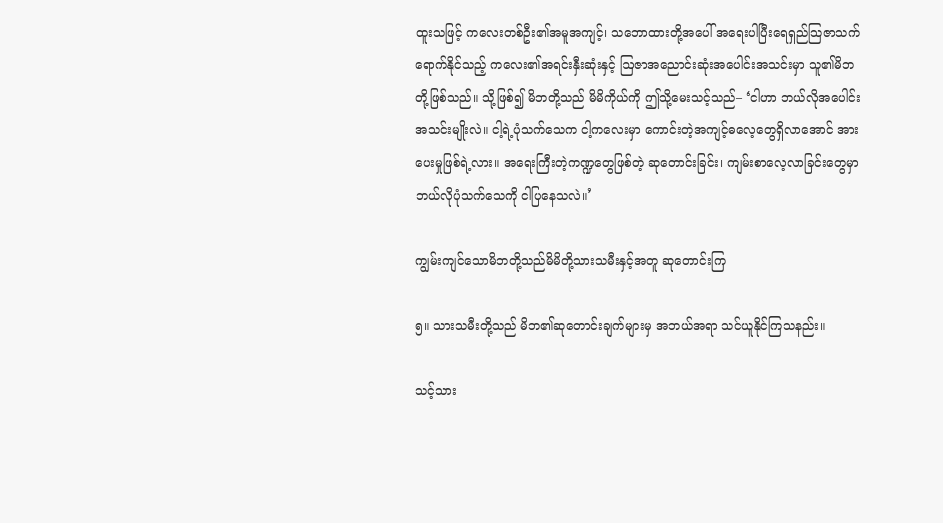ထူးသဖြင့် ကလေးတစ်ဦး၏အမူအကျင့်၊ သဘောထားတို့အပေါ် အရေးပါပြီးရေရှည်သြဇာသက်ရောက်နိုင်သည့် ကလေး၏အရင်းနှီးဆုံးနှင့် ဩဇာအညောင်းဆုံးအပေါင်းအသင်းမှာ သူ၏မိဘတို့ဖြစ်သည်။ သို့ဖြစ်၍ မိဘတို့သည် မိမိကိုယ်ကို ဤသို့မေးသင့်သည်– ‘ငါဟာ ဘယ်လိုအပေါင်းအသင်းမျိုးလဲ။ ငါ့ရဲ့ပုံသက်သေက ငါ့ကလေးမှာ ကောင်းတဲ့အကျင့်ဓလေ့တွေရှိလာအောင် အားပေးမှုဖြစ်ရဲ့လား။ အရေးကြီးတဲ့ကဏ္ဍတွေဖြစ်တဲ့ ဆုတောင်းခြင်း၊ ကျမ်းစာလေ့လာခြင်းတွေမှာ ဘယ်လိုပုံသက်သေကို ငါပြနေသလဲ။’

ကျွမ်းကျင်သောမိဘတို့သည်မိမိတို့သားသမီးနှင့်အတူ ဆုတောင်းကြ

၅။ သားသမီးတို့သည် မိဘ၏ဆုတောင်းချက်များမှ အဘယ်အရာ သင်ယူနိုင်ကြသနည်း။

သင့်သား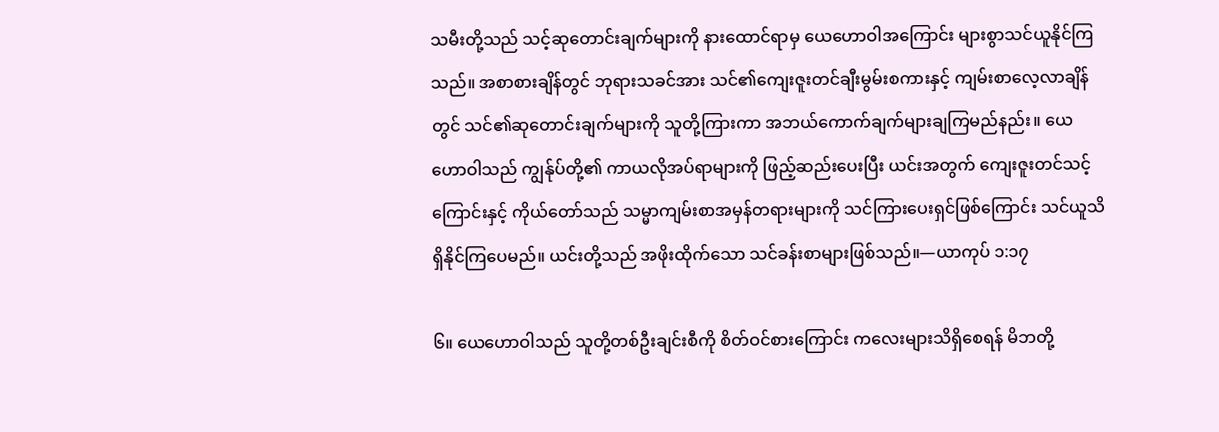သမီးတို့သည် သင့်ဆုတောင်းချက်များကို နားထောင်ရာမှ ယေဟောဝါအကြောင်း များစွာသင်ယူနိုင်ကြသည်။ အစာစားချိန်တွင် ဘုရားသခင်အား သင်၏ကျေးဇူးတင်ချီးမွမ်းစကားနှင့် ကျမ်းစာလေ့လာချိန်တွင် သင်၏ဆုတောင်းချက်များကို သူတို့ကြားကာ အဘယ်ကောက်ချက်များချကြမည်နည်း။ ယေဟောဝါသည် ကျွန်ုပ်တို့၏ ကာယလိုအပ်ရာများကို ဖြည့်ဆည်းပေးပြီး ယင်းအတွက် ကျေးဇူးတင်သင့်ကြောင်းနှင့် ကိုယ်တော်သည် သမ္မာကျမ်းစာအမှန်တရားများကို သင်ကြားပေးရှင်ဖြစ်ကြောင်း သင်ယူသိရှိနိုင်ကြပေမည်။ ယင်းတို့သည် အဖိုးထိုက်သော သင်ခန်းစာများဖြစ်သည်။—ယာကုပ် ၁:၁၇

၆။ ယေဟောဝါသည် သူတို့တစ်ဦးချင်းစီကို စိတ်ဝင်စားကြောင်း ကလေးများသိရှိစေရန် မိဘတို့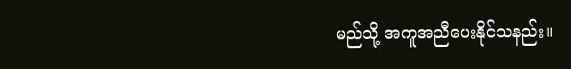မည်သို့ အကူအညီပေးနိုင်သနည်း။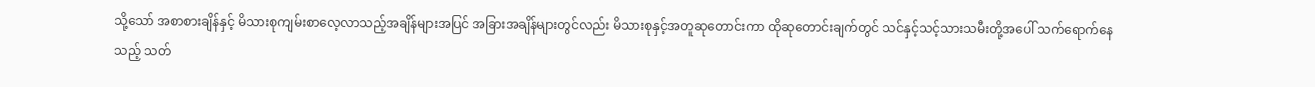သို့သော် အစာစားချိန်နှင့် မိသားစုကျမ်းစာလေ့လာသည့်အချိန်များအပြင် အခြားအချိန်များတွင်လည်း မိသားစုနှင့်အတူဆုတောင်းကာ ထိုဆုတောင်းချက်တွင် သင်နှင့်သင့်သားသမီးတို့အပေါ် သက်ရောက်နေသည့် သတ်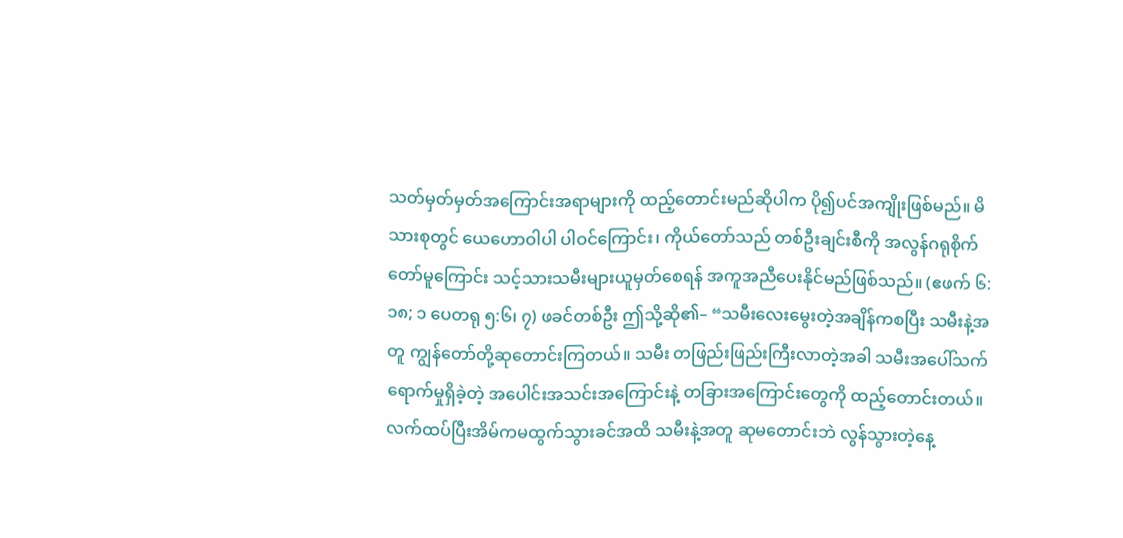သတ်မှတ်မှတ်အကြောင်းအရာများကို ထည့်တောင်းမည်ဆိုပါက ပို၍ပင်အကျိုးဖြစ်မည်။ မိသားစုတွင် ယေဟောဝါပါ ပါဝင်ကြောင်း၊ ကိုယ်တော်သည် တစ်ဦးချင်းစီကို အလွန်ဂရုစိုက်တော်မူကြောင်း သင့်သားသမီးများယူမှတ်စေရန် အကူအညီပေးနိုင်မည်ဖြစ်သည်။ (ဧဖက် ၆:၁၈; ၁ ပေတရု ၅:၆၊ ၇) ဖခင်တစ်ဦး ဤသို့ဆို၏– “သမီးလေးမွေးတဲ့အချိန်ကစပြီး သမီးနဲ့အတူ ကျွန်တော်တို့ဆုတောင်းကြတယ်။ သမီး တဖြည်းဖြည်းကြီးလာတဲ့အခါ သမီးအပေါ်သက်ရောက်မှုရှိခဲ့တဲ့ အပေါင်းအသင်းအကြောင်းနဲ့ တခြားအကြောင်းတွေကို ထည့်တောင်းတယ်။ လက်ထပ်ပြီးအိမ်ကမထွက်သွားခင်အထိ သမီးနဲ့အတူ ဆုမတောင်းဘဲ လွန်သွားတဲ့နေ့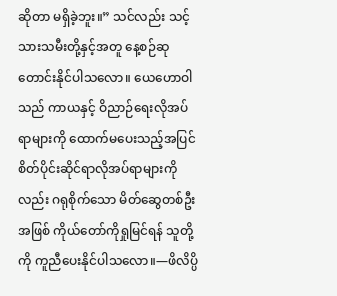ဆိုတာ မရှိခဲ့ဘူး။” သင်လည်း သင့်သားသမီးတို့နှင့်အတူ နေ့စဉ်ဆုတောင်းနိုင်ပါသလော။ ယေဟောဝါသည် ကာယနှင့် ဝိညာဉ်ရေးလိုအပ်ရာများကို ထောက်မပေးသည့်အပြင် စိတ်ပိုင်းဆိုင်ရာလိုအပ်ရာများကိုလည်း ဂရုစိုက်သော မိတ်ဆွေတစ်ဦးအဖြစ် ကိုယ်တော်ကိုရှုမြင်ရန် သူတို့ကို ကူညီပေးနိုင်ပါသလော။—ဖိလိပ္ပိ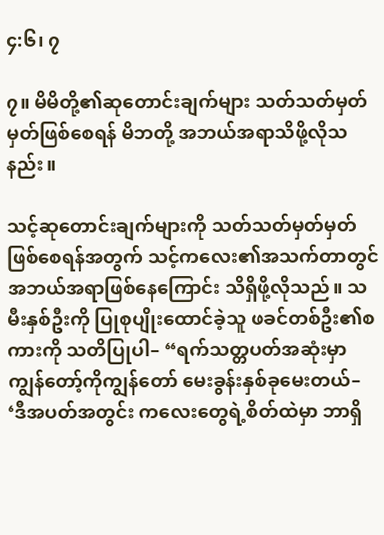၄:၆၊ ၇

၇။ မိမိတို့၏ဆုတောင်းချက်များ သတ်သတ်မှတ်မှတ်ဖြစ်စေရန် မိဘတို့ အဘယ်အရာသိဖို့လိုသနည်း။

သင့်ဆုတောင်းချက်များကို သတ်သတ်မှတ်မှတ်ဖြစ်စေရန်အတွက် သင့်ကလေး၏အသက်တာတွင် အဘယ်အရာဖြစ်နေကြောင်း သိရှိဖို့လိုသည်။ သမီးနှစ်ဦးကို ပြုစုပျိုးထောင်ခဲ့သူ ဖခင်တစ်ဦး၏စကားကို သတိပြုပါ– “ရက်သတ္တပတ်အဆုံးမှာ ကျွန်တော့်ကိုကျွန်တော် မေးခွန်းနှစ်ခုမေးတယ်– ‘ဒီအပတ်အတွင်း ကလေးတွေရဲ့စိတ်ထဲမှာ ဘာရှိ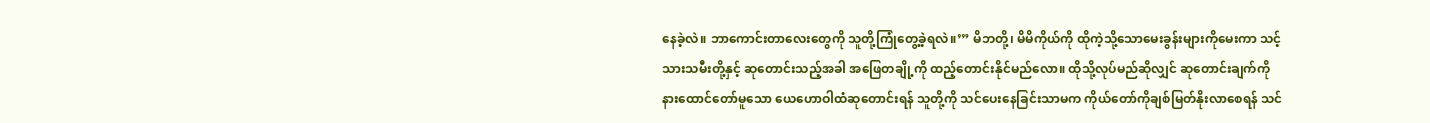နေခဲ့လဲ။ ဘာကောင်းတာလေးတွေကို သူတို့ကြုံတွေ့ခဲ့ရလဲ။’” မိဘတို့၊ မိမိကိုယ်ကို ထိုကဲ့သို့သောမေးခွန်းများကိုမေးကာ သင့်သားသမီးတို့နှင့် ဆုတောင်းသည့်အခါ အဖြေတချို့ကို ထည့်တောင်းနိုင်မည်လော။ ထိုသို့လုပ်မည်ဆိုလျှင် ဆုတောင်းချက်ကို နားထောင်တော်မူသော ယေဟောဝါထံဆုတောင်းရန် သူတို့ကို သင်ပေးနေခြင်းသာမက ကိုယ်တော်ကိုချစ်မြတ်နိုးလာစေရန် သင်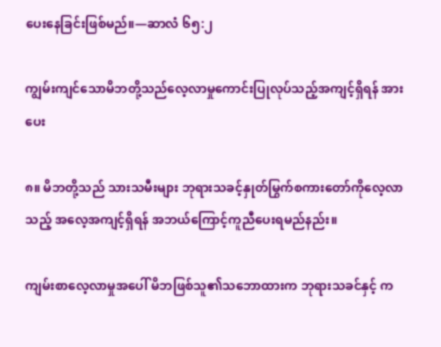ပေးနေခြင်းဖြစ်မည်။—ဆာလံ ၆၅:၂

ကျွမ်းကျင်သောမိဘတို့သည်လေ့လာမှုကောင်းပြုလုပ်သည့်အကျင့်ရှိရန် အားပေး

၈။ မိဘတို့သည် သားသမီးများ ဘုရားသခင့်နှုတ်မြွက်စကားတော်ကိုလေ့လာသည့် အလေ့အကျင့်ရှိရန် အဘယ်ကြောင့်ကူညီပေးရမည်နည်း။

ကျမ်းစာလေ့လာမှုအပေါ် မိဘဖြစ်သူ၏သဘောထားက ဘုရားသခင်နှင့် က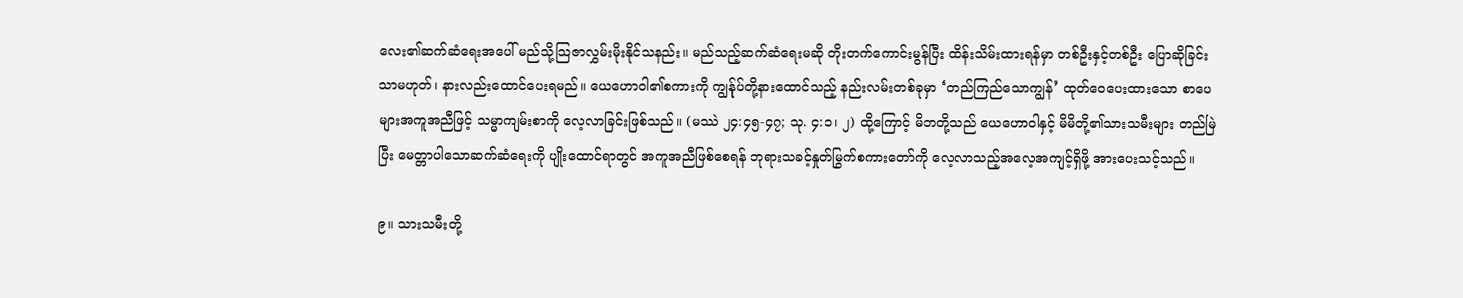လေး၏ဆက်ဆံရေးအပေါ် မည်သို့သြဇာလွှမ်းမိုးနိုင်သနည်း။ မည်သည့်ဆက်ဆံရေးမဆို တိုးတက်ကောင်းမွန်ပြီး ထိန်းသိမ်းထားရန်မှာ တစ်ဦးနှင့်တစ်ဦး ပြောဆိုခြင်းသာမဟုတ်၊ နားလည်းထောင်ပေးရမည်။ ယေဟောဝါ၏စကားကို ကျွန်ုပ်တို့နားထောင်သည့် နည်းလမ်းတစ်ခုမှာ ‘တည်ကြည်သောကျွန်’ ထုတ်ဝေပေးထားသော စာပေများအကူအညီဖြင့် သမ္မာကျမ်းစာကို လေ့လာခြင်းဖြစ်သည်။ (မဿဲ ၂၄:၄၅-၄၇; သု. ၄:၁၊ ၂) ထို့ကြောင့် မိဘတို့သည် ယေဟောဝါနှင့် မိမိတို့၏သားသမီးများ တည်မြဲပြီး မေတ္တာပါသောဆက်ဆံရေးကို ပျိုးထောင်ရာတွင် အကူအညီဖြစ်စေရန် ဘုရားသခင့်နှုတ်မြွက်စကားတော်ကို လေ့လာသည့်အလေ့အကျင့်ရှိဖို့ အားပေးသင့်သည်။

၉။ သားသမီးတို့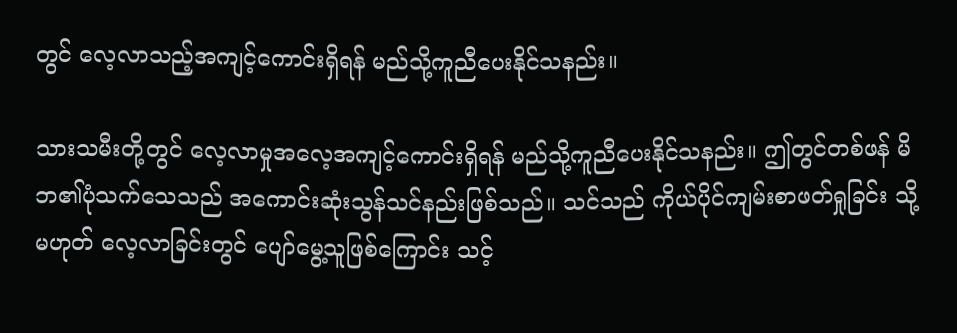တွင် လေ့လာသည့်အကျင့်ကောင်းရှိရန် မည်သို့ကူညီပေးနိုင်သနည်း။

သားသမီးတို့တွင် လေ့လာမှုအလေ့အကျင့်ကောင်းရှိရန် မည်သို့ကူညီပေးနိုင်သနည်း။ ဤတွင်တစ်ဖန် မိဘ၏ပုံသက်သေသည် အကောင်းဆုံးသွန်သင်နည်းဖြစ်သည်။ သင်သည် ကိုယ်ပိုင်ကျမ်းစာဖတ်ရှုခြင်း သို့မဟုတ် လေ့လာခြင်းတွင် ပျော်မွေ့သူဖြစ်ကြောင်း သင့်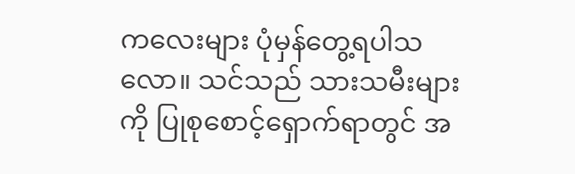ကလေးများ ပုံမှန်တွေ့ရပါသလော။ သင်သည် သားသမီးများကို ပြုစုစောင့်ရှောက်ရာတွင် အ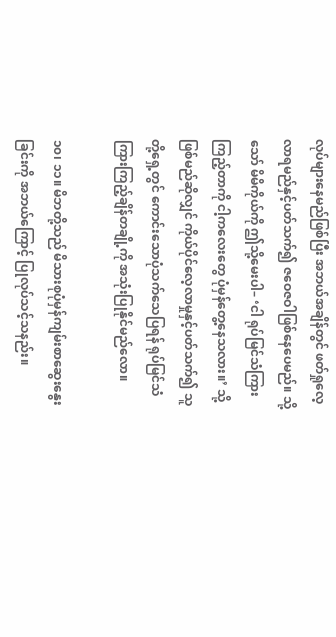လုပ်များနေမည်ဖြစ်ပြီး အဘယ်အချိန်တွင် ဖတ်ရှုလေ့လာရမည်နှင့်ပတ်သက်၍ ဇဝေဇဝါဖြစ်နေပေမည်။ သို့သော် မိမိကိုယ်ကို ဤသို့မေးပါ– ‘ငါ ရုပ်မြင်သံကြားကြည့်တာကို ငါ့ကလေးတွေ ပုံမှန်တွေ့နေသလား။’ သို့ဖြစ်မည်ဆိုလျှင် ကိုယ်ပိုင်လေ့လာမှုနှင့်ပတ်သက်၍ သူတို့ရှေ့တွင် ကောင်းသောပုံသက်သေပြရန် ရုပ်မြင်သံကြားကြည့်ချိန်တချို့ကို အသုံးပြုနိုင်မည်လော။

၁၀၊ ၁၁။ မိဘတို့သည် မိသားစုပုံမှန်ကျမ်းစာဆွေးနွေးခြင်းကို အဘယ်ကြောင့် ပြုလုပ်သင့်သနည်း။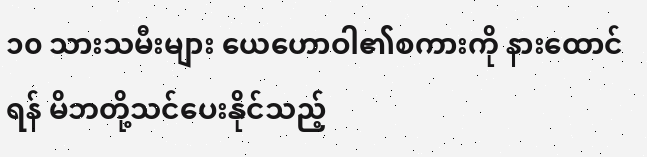၁၀ သားသမီးများ ယေဟောဝါ၏စကားကို နားထောင်ရန် မိဘတို့သင်ပေးနိုင်သည့်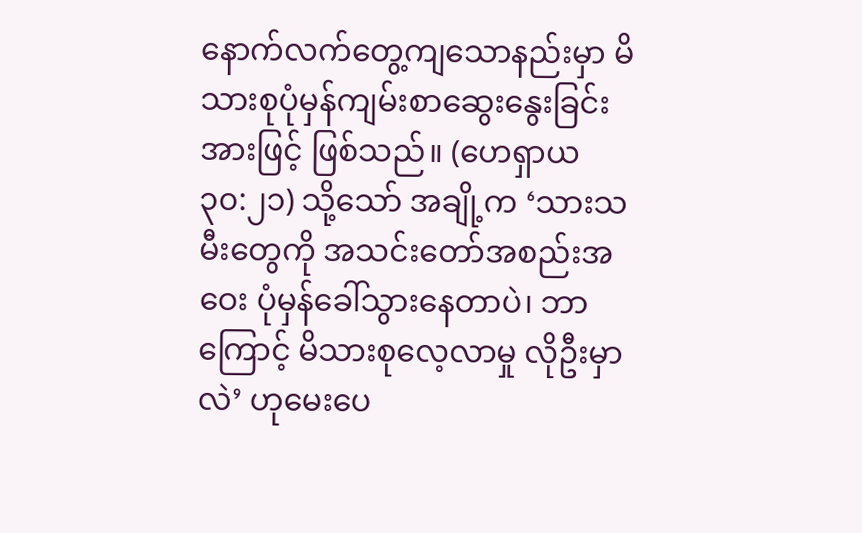နောက်လက်တွေ့ကျသောနည်းမှာ မိသားစုပုံမှန်ကျမ်းစာဆွေးနွေးခြင်းအားဖြင့် ဖြစ်သည်။ (ဟေရှာယ ၃၀:၂၁) သို့သော် အချို့က ‘သားသမီးတွေကို အသင်းတော်အစည်းအဝေး ပုံမှန်ခေါ်သွားနေတာပဲ၊ ဘာကြောင့် မိသားစုလေ့လာမှု လိုဦးမှာလဲ’ ဟုမေးပေ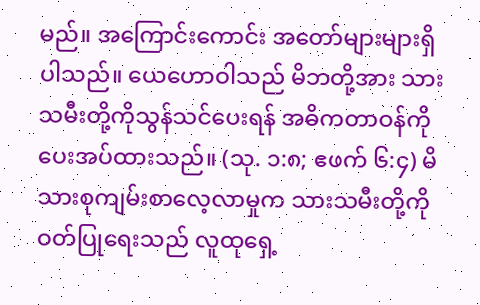မည်။ အကြောင်းကောင်း အတော်များများရှိပါသည်။ ယေဟောဝါသည် မိဘတို့အား သားသမီးတို့ကိုသွန်သင်ပေးရန် အဓိကတာဝန်ကို ပေးအပ်ထားသည်။ (သု. ၁:၈; ဧဖက် ၆:၄) မိသားစုကျမ်းစာလေ့လာမှုက သားသမီးတို့ကို ဝတ်ပြုရေးသည် လူထုရှေ့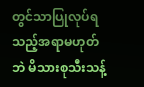တွင်သာပြုလုပ်ရသည့်အရာမဟုတ်ဘဲ မိသားစုသီးသန့်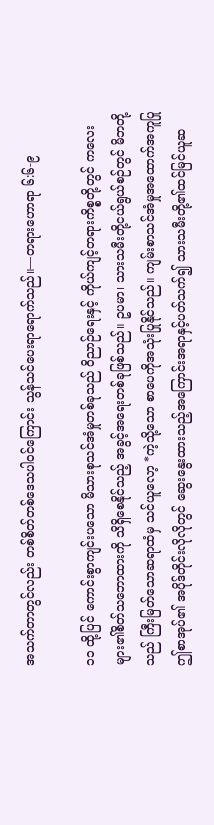အသက်တာတွင်လည်း တစ်စိတ်တစ်ဒေသပါဝင်ကြောင်း သွန်သင်ပေးရာရောက်သည်။—တရားဟောရာ ၆:၆-၉

၁၁ ထို့ပြင် ကောင်းစွာကျင်းပသော မိသားစုသင်အံမှုတစ်ခုသည် ဝိညာဉ်ရေးနှင့် ကိုယ်ကျင့်တရားကိစ္စတို့တွင် ကလေးများ၏စိတ်သဘောထားကို သိရှိစေနိုင်သည့် အခွင့်အရေးတစ်ခုဖြစ်သည်။ ဥပမာ၊ သားသမီးတို့ငယ်ရွယ်စဉ်တွင် မိဘတို့သည် ကြီးမြတ်သောဆရာထံမှ သင်ယူလော့ *ကဲ့သို့သော စာပေကိုအသုံးပြုနိုင်သည်။ ကျမ်းစာသင်အံမှုအထောက်အကူပြု ဤစာအုပ်၏ အပိုဒ်တိုင်းလိုလိုတွင် ဆွေးနွေးထားသည့်အကြောင်းအရာနှင့်ပတ်သက်၍ သားသမီးတို့၏ထင်မြင်ယူဆ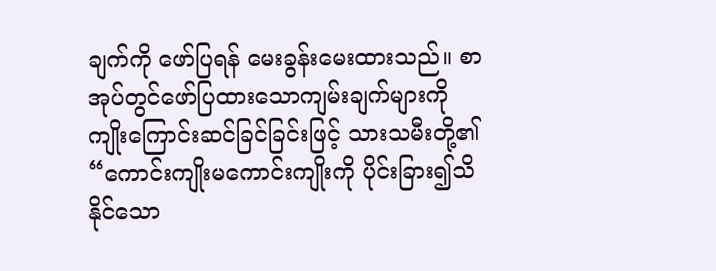ချက်ကို ဖော်ပြရန် မေးခွန်းမေးထားသည်။ စာအုပ်တွင်ဖော်ပြထားသောကျမ်းချက်များကို ကျိုးကြောင်းဆင်ခြင်ခြင်းဖြင့် သားသမီးတို့၏ “ကောင်းကျိုးမကောင်းကျိုးကို ပိုင်းခြား၍သိနိုင်သော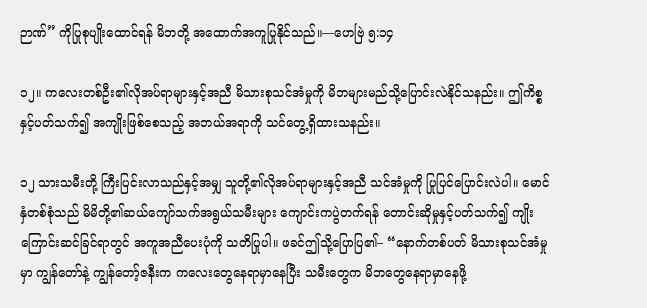ဉာဏ်” ကိုပြုစုပျိုးထောင်ရန် မိဘတို့ အထောက်အကူပြုနိုင်သည်။—ဟေဗြဲ ၅:၁၄

၁၂။ ကလေးတစ်ဦး၏လိုအပ်ရာများနှင့်အညီ မိသားစုသင်အံမှုကို မိဘများမည်သို့ပြောင်းလဲနိုင်သနည်း။ ဤကိစ္စနှင့်ပတ်သက်၍ အကျိုးဖြစ်စေသည့် အဘယ်အရာကို သင်တွေ့ရှိထားသနည်း။

၁၂ သားသမီးတို့ ကြီးပြင်းလာသည်နှင့်အမျှ သူတို့၏လိုအပ်ရာများနှင့်အညီ သင်အံမှုကို ပြုပြင်ပြောင်းလဲပါ။ မောင်နှံတစ်စုံသည် မိမိတို့၏ဆယ်ကျော်သက်အရွယ်သမီးများ ကျောင်းကပွဲတက်ရန် တောင်းဆိုမှုနှင့်ပတ်သက်၍ ကျိုးကြောင်းဆင်ခြင်ရာတွင် အကူအညီပေးပုံကို သတိပြုပါ။ ဖခင်ဤသို့ပြောပြ၏– “နောက်တစ်ပတ် မိသားစုသင်အံမှုမှာ ကျွန်တော်နဲ့ ကျွန်တော့်ဇနီးက ကလေးတွေနေရာမှာနေပြီး သမီးတွေက မိဘတွေနေရာမှာနေဖို့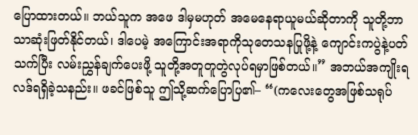ပြောထားတယ်။ ဘယ်သူက အဖေ ဒါမှမဟုတ် အမေနေရာယူမယ်ဆိုတာကို သူတို့ဘာသာဆုံးဖြတ်နိုင်တယ်၊ ဒါပေမဲ့ အကြောင်းအရာကိုသုတေသနပြုဖို့နဲ့ ကျောင်းကပွဲနဲ့ပတ်သက်ပြီး လမ်းညွှန်ချက်ပေးဖို့ သူတို့အတူတူတွဲလုပ်ရမှာဖြစ်တယ်။” အဘယ်အကျိုးရလဒ်ရရှိခဲ့သနည်း။ ဖခင်ဖြစ်သူ ဤသို့ဆက်ပြောပြ၏– “(ကလေးတွေအဖြစ်သရုပ်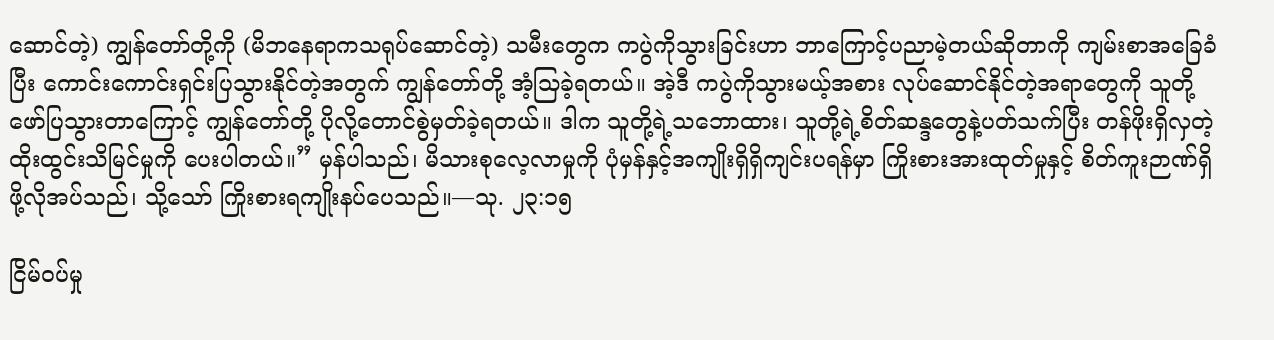ဆောင်တဲ့) ကျွန်တော်တို့ကို (မိဘနေရာကသရုပ်ဆောင်တဲ့) သမီးတွေက ကပွဲကိုသွားခြင်းဟာ ဘာကြောင့်ပညာမဲ့တယ်ဆိုတာကို ကျမ်းစာအခြေခံပြီး ကောင်းကောင်းရှင်းပြသွားနိုင်တဲ့အတွက် ကျွန်တော်တို့ အံ့သြခဲ့ရတယ်။ အဲ့ဒီ ကပွဲကိုသွားမယ့်အစား လုပ်ဆောင်နိုင်တဲ့အရာတွေကို သူတို့ဖော်ပြသွားတာကြောင့် ကျွန်တော်တို့ ပိုလို့တောင်စွဲမှတ်ခဲ့ရတယ်။ ဒါက သူတို့ရဲ့သဘောထား၊ သူတို့ရဲ့စိတ်ဆန္ဒတွေနဲ့ပတ်သက်ပြီး တန်ဖိုးရှိလှတဲ့ထိုးထွင်းသိမြင်မှုကို ပေးပါတယ်။” မှန်ပါသည်၊ မိသားစုလေ့လာမှုကို ပုံမှန်နှင့်အကျိုးရှိရှိကျင်းပရန်မှာ ကြိုးစားအားထုတ်မှုနှင့် စိတ်ကူးဉာဏ်ရှိဖို့လိုအပ်သည်၊ သို့သော် ကြိုးစားရကျိုးနပ်ပေသည်။—သု. ၂၃:၁၅

ငြိမ်ဝပ်မှု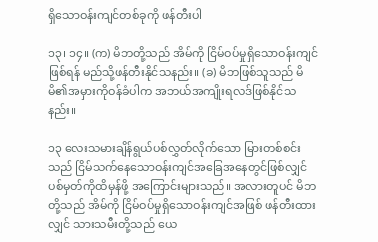ရှိသောဝန်းကျင်တစ်ခုကို ဖန်တီးပါ

၁၃၊ ၁၄။ (က) မိဘတို့သည် အိမ်ကို ငြိမ်ဝပ်မှုရှိသောဝန်းကျင်ဖြစ်ရန် မည်သို့ဖန်တီးနိုင်သနည်း။ (ခ) မိဘဖြစ်သူသည် မိမိ၏အမှားကိုဝန်ခံပါက အဘယ်အကျိုးရလဒ်ဖြစ်နိုင်သနည်း။

၁၃ လေးသမားချိန်ရွယ်ပစ်လွှတ်လိုက်သော မြားတစ်စင်းသည် ငြိမ်သက်နေသောဝန်းကျင်အခြေအနေတွင်ဖြစ်လျှင် ပစ်မှတ်ကိုထိမှန်ဖို့ အကြောင်းများသည်။ အလားတူပင် မိဘတို့သည် အိမ်ကို ငြိမ်ဝပ်မှုရှိသောဝန်းကျင်အဖြစ် ဖန်တီးထားလျှင် သားသမီးတို့သည် ယေ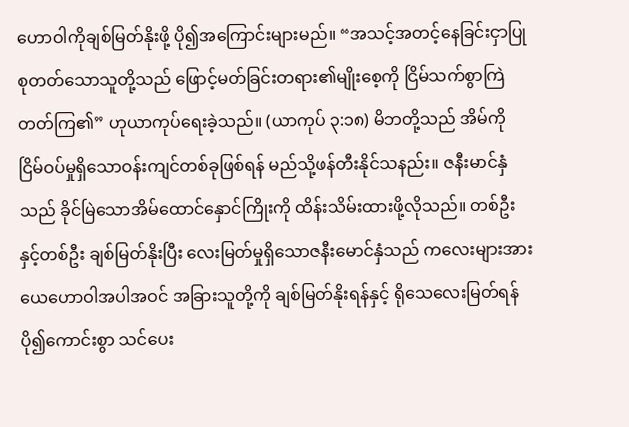ဟောဝါကိုချစ်မြတ်နိုးဖို့ ပို၍အကြောင်းများမည်။ “အသင့်အတင့်နေခြင်းငှာပြုစုတတ်သောသူတို့သည် ဖြောင့်မတ်ခြင်းတရား၏မျိုးစေ့ကို ငြိမ်သက်စွာကြဲတတ်ကြ၏” ဟုယာကုပ်ရေးခဲ့သည်။ (ယာကုပ် ၃:၁၈) မိဘတို့သည် အိမ်ကို ငြိမ်ဝပ်မှုရှိသောဝန်းကျင်တစ်ခုဖြစ်ရန် မည်သို့ဖန်တီးနိုင်သနည်း။ ဇနီးမာင်နှံသည် ခိုင်မြဲသောအိမ်ထောင်နှောင်ကြိုးကို ထိန်းသိမ်းထားဖို့လိုသည်။ တစ်ဦးနှင့်တစ်ဦး ချစ်မြတ်နိုးပြီး လေးမြတ်မှုရှိသောဇနီးမောင်နှံသည် ကလေးများအား ယေဟောဝါအပါအဝင် အခြားသူတို့ကို ချစ်မြတ်နိုးရန်နှင့် ရိုသေလေးမြတ်ရန် ပို၍ကောင်းစွာ သင်ပေး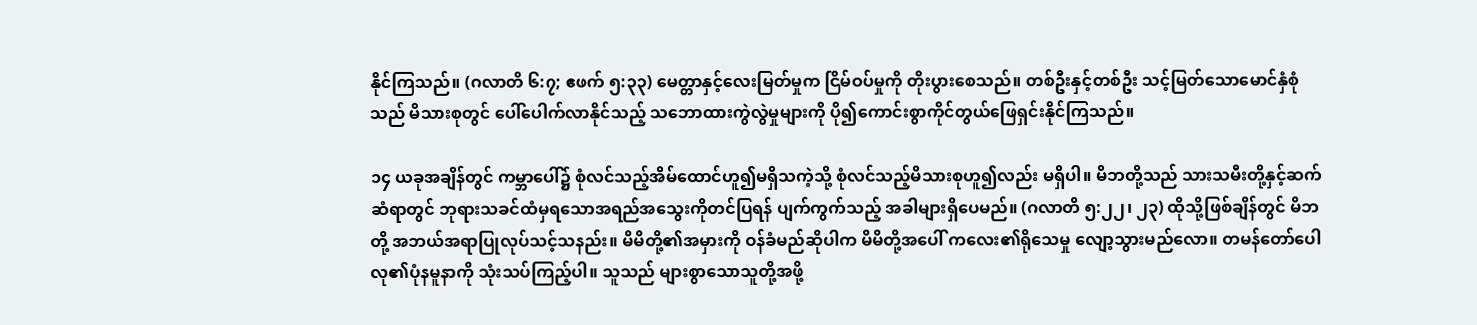နိုင်ကြသည်။ (ဂလာတိ ၆:၇; ဧဖက် ၅:၃၃) မေတ္တာနှင့်လေးမြတ်မှုက ငြိမ်ဝပ်မှုကို တိုးပွားစေသည်။ တစ်ဦးနှင့်တစ်ဦး သင့်မြတ်သောမောင်နှံစုံသည် မိသားစုတွင် ပေါ်ပေါက်လာနိုင်သည့် သဘောထားကွဲလွဲမှုများကို ပို၍ကောင်းစွာကိုင်တွယ်ဖြေရှင်းနိုင်ကြသည်။

၁၄ ယခုအချိန်တွင် ကမ္ဘာပေါ်၌ စုံလင်သည့်အိမ်ထောင်ဟူ၍မရှိသကဲ့သို့ စုံလင်သည့်မိသားစုဟူ၍လည်း မရှိပါ။ မိဘတို့သည် သားသမီးတို့နှင့်ဆက်ဆံရာတွင် ဘုရားသခင်ထံမှရသောအရည်အသွေးကိုတင်ပြရန် ပျက်ကွက်သည့် အခါများရှိပေမည်။ (ဂလာတိ ၅:၂၂၊ ၂၃) ထိုသို့ဖြစ်ချိန်တွင် မိဘတို့ အဘယ်အရာပြုလုပ်သင့်သနည်း။ မိမိတို့၏အမှားကို ဝန်ခံမည်ဆိုပါက မိမိတို့အပေါ် ကလေး၏ရိုသေမှု လျော့သွားမည်လော။ တမန်တော်ပေါလု၏ပုံနမူနာကို သုံးသပ်ကြည့်ပါ။ သူသည် များစွာသောသူတို့အဖို့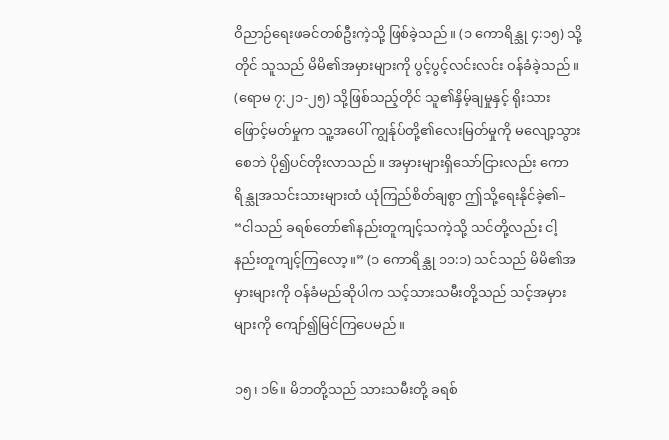ဝိညာဉ်ရေးဖခင်တစ်ဦးကဲ့သို့ ဖြစ်ခဲ့သည်။ (၁ ကောရိန္သု ၄:၁၅) သို့တိုင် သူသည် မိမိ၏အမှားများကို ပွင့်ပွင့်လင်းလင်း ဝန်ခံခဲ့သည်။ (ရောမ ၇:၂၁-၂၅) သို့ဖြစ်သည့်တိုင် သူ၏နှိမ့်ချမှုနှင့် ရိုးသားဖြောင့်မတ်မှုက သူ့အပေါ် ကျွန်ုပ်တို့၏လေးမြတ်မှုကို မလျော့သွားစေဘဲ ပို၍ပင်တိုးလာသည်။ အမှားများရှိသော်ငြားလည်း ကောရိန္သုအသင်းသားများထံ ယုံကြည်စိတ်ချစွာ ဤသို့ရေးနိုင်ခဲ့၏– “ငါသည် ခရစ်တော်၏နည်းတူကျင့်သကဲ့သို့ သင်တို့လည်း ငါ့နည်းတူကျင့်ကြလော့။” (၁ ကောရိန္သု ၁၁:၁) သင်သည် မိမိ၏အမှားများကို ဝန်ခံမည်ဆိုပါက သင့်သားသမီးတို့သည် သင့်အမှားများကို ကျော်၍မြင်ကြပေမည်။

၁၅၊ ၁၆။ မိဘတို့သည် သားသမီးတို့ ခရစ်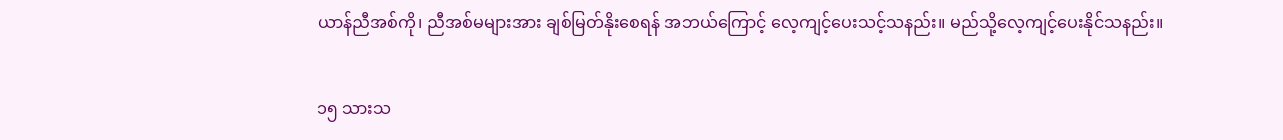ယာန်ညီအစ်ကို၊ ညီအစ်မများအား ချစ်မြတ်နိုးစေရန် အဘယ်ကြောင့် လေ့ကျင့်ပေးသင့်သနည်း။ မည်သို့လေ့ကျင့်ပေးနိုင်သနည်း။

၁၅ သားသ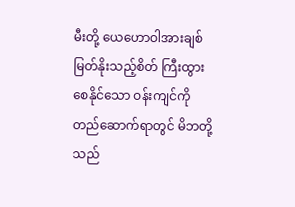မီးတို့ ယေဟောဝါအားချစ်မြတ်နိုးသည့်စိတ် ကြီးထွားစေနိုင်သော ဝန်းကျင်ကိုတည်ဆောက်ရာတွင် မိဘတို့သည်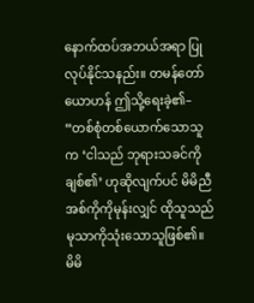နောက်ထပ်အဘယ်အရာ ပြုလုပ်နိုင်သနည်း။ တမန်တော်ယောဟန် ဤသို့ရေးခဲ့၏– “တစ်စုံတစ်ယောက်သောသူက ‘ငါသည် ဘုရားသခင်ကိုချစ်၏’ ဟုဆိုလျက်ပင် မိမိညီအစ်ကိုကိုမုန်းလျှင် ထိုသူသည် မုသာကိုသုံးသောသူဖြစ်၏။ မိမိ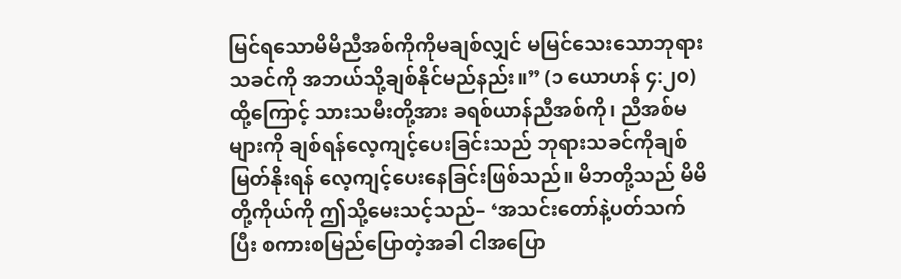မြင်ရသောမိမိညီအစ်ကိုကိုမချစ်လျှင် မမြင်သေးသောဘုရားသခင်ကို အဘယ်သို့ချစ်နိုင်မည်နည်း။” (၁ ယောဟန် ၄:၂၀) ထို့ကြောင့် သားသမီးတို့အား ခရစ်ယာန်ညီအစ်ကို၊ ညီအစ်မများကို ချစ်ရန်လေ့ကျင့်ပေးခြင်းသည် ဘုရားသခင်ကိုချစ်မြတ်နိုးရန် လေ့ကျင့်ပေးနေခြင်းဖြစ်သည်။ မိဘတို့သည် မိမိတို့ကိုယ်ကို ဤသို့မေးသင့်သည်– ‘အသင်းတော်နဲ့ပတ်သက်ပြီး စကားစမြည်ပြောတဲ့အခါ ငါအပြော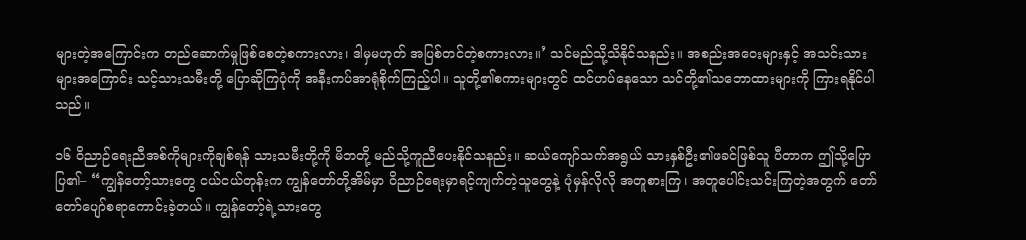များတဲ့အကြောင်းက တည်ဆောက်မှုဖြစ်စေတဲ့စကားလား၊ ဒါမှမဟုတ် အပြစ်တင်တဲ့စကားလား။’ သင်မည်သို့သိနိုင်သနည်း။ အစည်းအဝေးများနှင့် အသင်းသားများအကြောင်း သင့်သားသမီးတို့ ပြောဆိုကြပုံကို အနီးကပ်အာရုံစိုက်ကြည့်ပါ။ သူတို့၏စကားများတွင် ထင်ဟပ်နေသော သင်တို့၏သဘောထားများကို ကြားရနိုင်ပါသည်။

၁၆ ဝိညာဉ်ရေးညီအစ်ကိုများကိုချစ်ရန် သားသမီးတို့ကို မိဘတို့ မည်သို့ကူညီပေးနိုင်သနည်း။ ဆယ်ကျော်သက်အရွယ် သားနှစ်ဦး၏ဖခင်ဖြစ်သူ ပီတာက ဤသို့ပြောပြ၏– “ကျွန်တော့်သားတွေ ငယ်ငယ်တုန်းက ကျွန်တော်တို့အိမ်မှာ ဝိညာဉ်ရေးမှာရင့်ကျက်တဲ့သူတွေနဲ့ ပုံမှန်လိုလို အတူစားကြ၊ အတူပေါင်းသင်းကြတဲ့အတွက် တော်တော်ပျော်စရာကောင်းခဲ့တယ်။ ကျွန်တော့်ရဲ့သားတွေ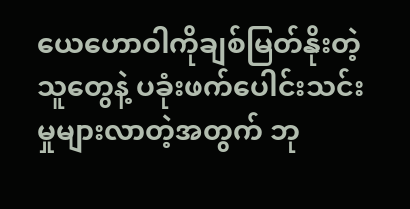ယေဟောဝါကိုချစ်မြတ်နိုးတဲ့သူတွေနဲ့ ပခုံးဖက်ပေါင်းသင်းမှုများလာတဲ့အတွက် ဘု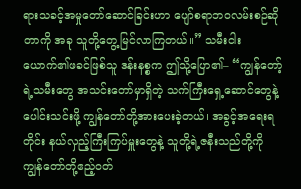ရားသခင့်အမှုတော်ဆောင်ခြင်းဟာ ပျော်စရာဘဝလမ်းစဉ်ဆိုတာကို အခု သူတို့တွေ့မြင်လာကြတယ်။” သမီးငါးယောက်၏ဖခင်ဖြစ်သူ ဒန်းနစ္စက ဤသို့ပြော၏– “ကျွန်တော့်ရဲ့သမီးတွေ အသင်းတော်မှာရှိတဲ့ သက်ကြီးရှေ့ဆောင်တွေနဲ့ပေါင်းသင်းဖို့ ကျွန်တော်တို့အားပေးခဲ့တယ်၊ အခွင့်အရေးရတိုင်း နယ်လှည့်ကြီးကြပ်မှူးတွေနဲ့ သူတို့ရဲ့ဇနီးသည်တို့ကို ကျွန်တော်တို့ဧည့်ဝတ်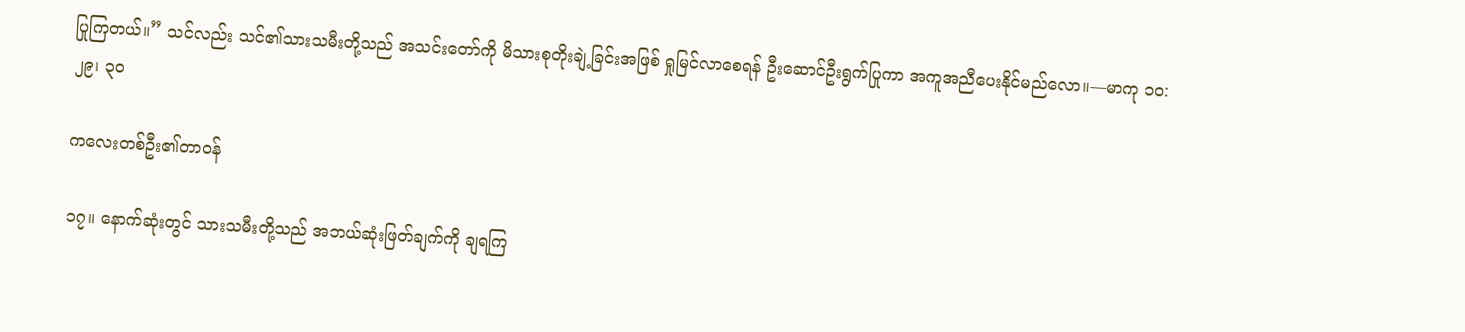ပြုကြတယ်။” သင်လည်း သင်၏သားသမီးတို့သည် အသင်းတော်ကို မိသားစုတိုးချဲ့ခြင်းအဖြစ် ရှုမြင်လာစေရန် ဦးဆောင်ဦးရွက်ပြုကာ အကူအညီပေးနိုင်မည်လော။—မာကု ၁၀:၂၉၊ ၃၀

ကလေးတစ်ဦး၏တာဝန်

၁၇။ နောက်ဆုံးတွင် သားသမီးတို့သည် အဘယ်ဆုံးဖြတ်ချက်ကို ချရကြ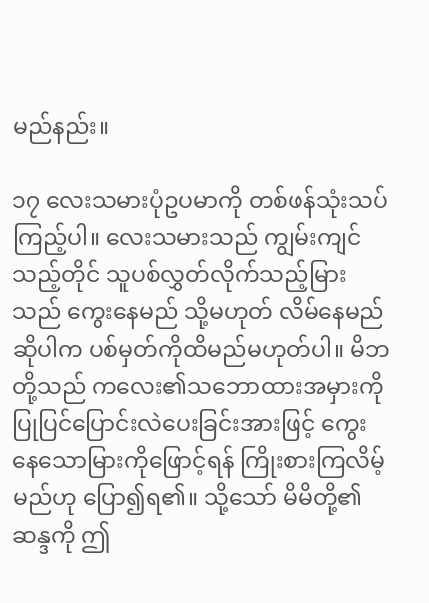မည်နည်း။

၁၇ လေးသမားပုံဥပမာကို တစ်ဖန်သုံးသပ်ကြည့်ပါ။ လေးသမားသည် ကျွမ်းကျင်သည့်တိုင် သူပစ်လွှတ်လိုက်သည့်မြားသည် ကွေးနေမည် သို့မဟုတ် လိမ်နေမည်ဆိုပါက ပစ်မှတ်ကိုထိမည်မဟုတ်ပါ။ မိဘတို့သည် ကလေး၏သဘောထားအမှားကို ပြုပြင်ပြောင်းလဲပေးခြင်းအားဖြင့် ကွေးနေသောမြားကိုဖြောင့်ရန် ကြိုးစားကြလိမ့်မည်ဟု ပြော၍ရ၏။ သို့သော် မိမိတို့၏ဆန္ဒကို ဤ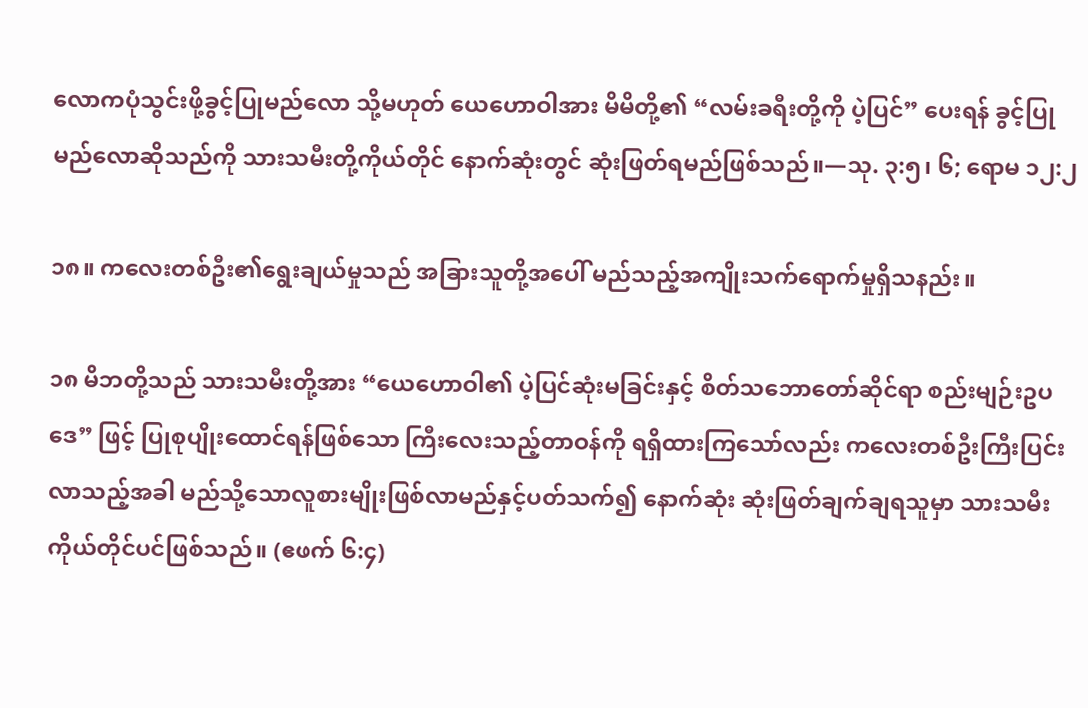လောကပုံသွင်းဖို့ခွင့်ပြုမည်လော သို့မဟုတ် ယေဟောဝါအား မိမိတို့၏ “လမ်းခရီးတို့ကို ပဲ့ပြင်” ပေးရန် ခွင့်ပြုမည်လောဆိုသည်ကို သားသမီးတို့ကိုယ်တိုင် နောက်ဆုံးတွင် ဆုံးဖြတ်ရမည်ဖြစ်သည်။—သု. ၃:၅၊ ၆; ရောမ ၁၂:၂

၁၈။ ကလေးတစ်ဦး၏ရွေးချယ်မှုသည် အခြားသူတို့အပေါ် မည်သည့်အကျိုးသက်ရောက်မှုရှိသနည်း။

၁၈ မိဘတို့သည် သားသမီးတို့အား “ယေဟောဝါ၏ ပဲ့ပြင်ဆုံးမခြင်းနှင့် စိတ်သဘောတော်ဆိုင်ရာ စည်းမျဉ်းဥပဒေ” ဖြင့် ပြုစုပျိုးထောင်ရန်ဖြစ်သော ကြီးလေးသည့်တာဝန်ကို ရရှိထားကြသော်လည်း ကလေးတစ်ဦးကြီးပြင်းလာသည့်အခါ မည်သို့သောလူစားမျိုးဖြစ်လာမည်နှင့်ပတ်သက်၍ နောက်ဆုံး ဆုံးဖြတ်ချက်ချရသူမှာ သားသမီးကိုယ်တိုင်ပင်ဖြစ်သည်။ (ဧဖက် ၆:၄)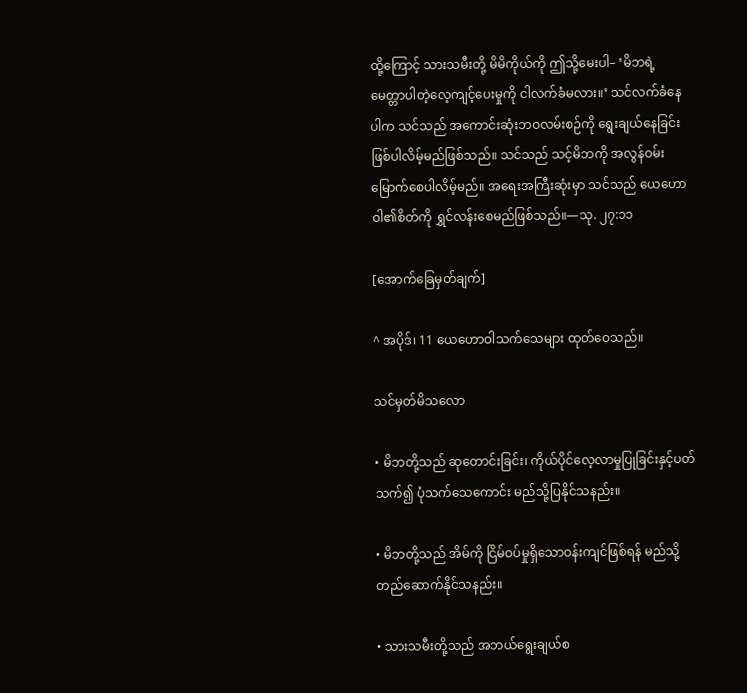ထို့ကြောင့် သားသမီးတို့ မိမိကိုယ်ကို ဤသို့မေးပါ– ‘မိဘရဲ့ မေတ္တာပါတဲ့လေ့ကျင့်ပေးမှုကို ငါလက်ခံမလား။’ သင်လက်ခံနေပါက သင်သည် အကောင်းဆုံးဘဝလမ်းစဉ်ကို ရွေးချယ်နေခြင်းဖြစ်ပါလိမ့်မည်ဖြစ်သည်။ သင်သည် သင့်မိဘကို အလွန်ဝမ်းမြောက်စေပါလိမ့်မည်။ အရေးအကြီးဆုံးမှာ သင်သည် ယေဟောဝါ၏စိတ်ကို ရွှင်လန်းစေမည်ဖြစ်သည်။—သု. ၂၇:၁၁

[အောက်ခြေမှတ်ချက်]

^ အပိုဒ်၊ 11 ယေဟောဝါသက်သေများ ထုတ်ဝေသည်။

သင်မှတ်မိသလော

• မိဘတို့သည် ဆုတောင်းခြင်း၊ ကိုယ်ပိုင်လေ့လာမှုပြုခြင်းနှင့်ပတ်သက်၍ ပုံသက်သေကောင်း မည်သို့ပြနိုင်သနည်း။

• မိဘတို့သည် အိမ်ကို ငြိမ်ဝပ်မှုရှိသောဝန်းကျင်ဖြစ်ရန် မည်သို့တည်ဆောက်နိုင်သနည်း။

• သားသမီးတို့သည် အဘယ်ရွေးချယ်စ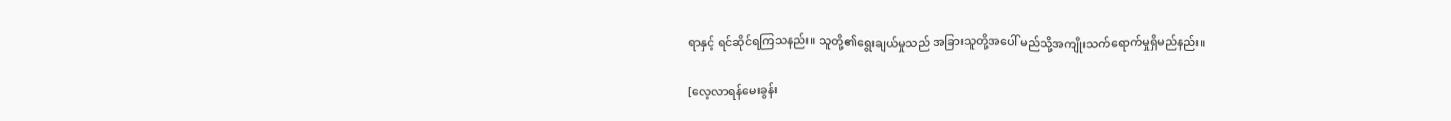ရာနှင့် ရင်ဆိုင်ရကြသနည်း။ သူတို့၏ရွေးချယ်မှုသည် အခြားသူတို့အပေါ် မည်သို့အကျိုးသက်ရောက်မှုရှိမည်နည်း။

[လေ့လာရန်မေးခွန်း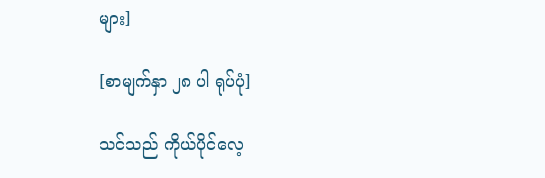များ]

[စာမျက်နှာ ၂၈ ပါ ရုပ်ပုံ]

သင်သည် ကိုယ်ပိုင်လေ့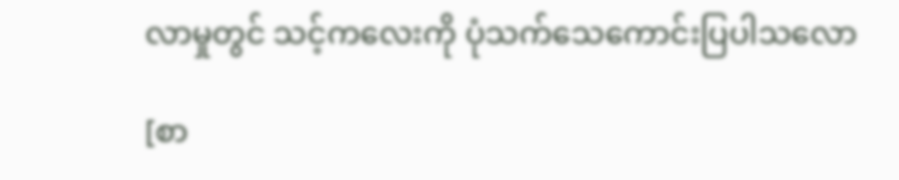လာမှုတွင် သင့်ကလေးကို ပုံသက်သေကောင်းပြပါသလော

[စာ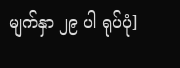မျက်နှာ ၂၉ ပါ ရုပ်ပုံ]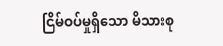ငြိမ်ဝပ်မှုရှိသော မိသားစု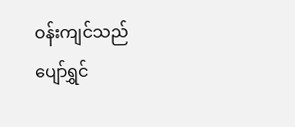ဝန်းကျင်သည် ပျော်ရွှင်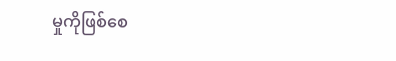မှုကိုဖြစ်စေ